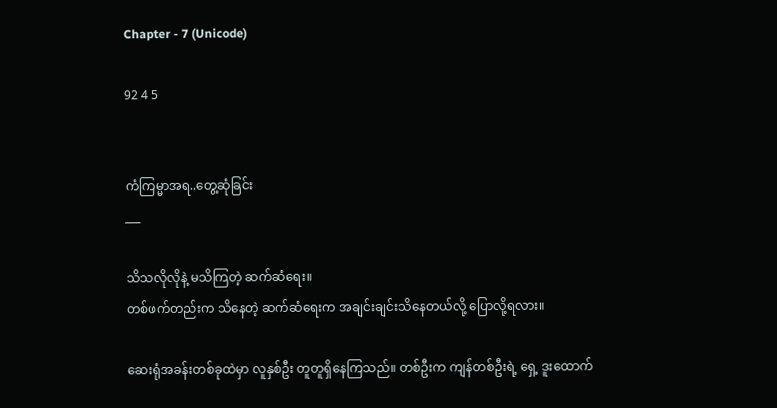Chapter - 7 (Unicode)

92 4 5


ကံကြမ္မာအရ..တွေ့ဆုံခြင်း
___

သိသလိုလိုနဲ့ မသိကြတဲ့ ဆက်ဆံရေး။
တစ်ဖက်တည်းက သိနေတဲ့ ဆက်ဆံရေးက အချင်းချင်းသိနေတယ်လို့ ပြောလို့ရလား။

ဆေးရုံအခန်းတစ်ခုထဲမှာ လူနှစ်ဦး တူတူရှိနေကြသည်။ တစ်ဦးက ကျန်တစ်ဦးရဲ့ ရှေ့ ဒူးထောက်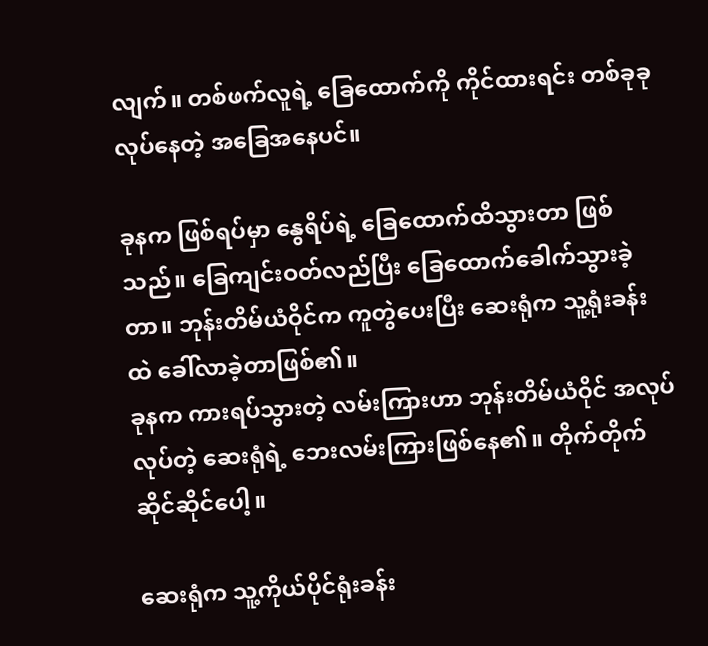လျက်။ တစ်ဖက်လူရဲ့ ခြေထောက်ကို ကိုင်ထားရင်း တစ်ခုခုလုပ်နေတဲ့ အခြေအနေပင်။

ခုနက ဖြစ်ရပ်မှာ နွေရိပ်ရဲ့ ခြေထောက်ထိသွားတာ ဖြစ်သည်။ ခြေကျင်းဝတ်လည်ပြီး ခြေထောက်ခေါက်သွားခဲ့တာ။ ဘုန်းတိမ်ယံဝိုင်က ကူတွဲပေးပြီး ဆေးရုံက သူ့ရုံးခန်းထဲ ခေါ်လာခဲ့တာဖြစ်၏။
ခုနက ကားရပ်သွားတဲ့ လမ်းကြားဟာ ဘုန်းတိမ်ယံဝိုင် အလုပ်လုပ်တဲ့ ဆေးရုံရဲ့ ဘေးလမ်းကြားဖြစ်နေ၏။ တိုက်တိုက်ဆိုင်ဆိုင်ပေါ့။

ဆေးရုံက သူ့ကိုယ်ပိုင်ရုံးခန်း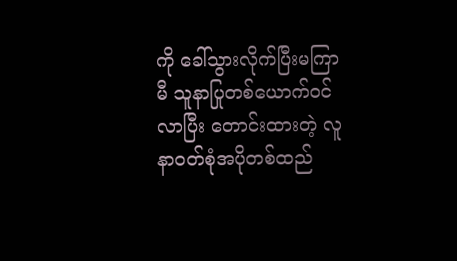ကို ခေါ်သွားလိုက်ပြီးမကြာမီ သူနာပြုတစ်ယောက်ဝင်လာပြီး တောင်းထားတဲ့ လူနာဝတ်စုံအပိုတစ်ထည်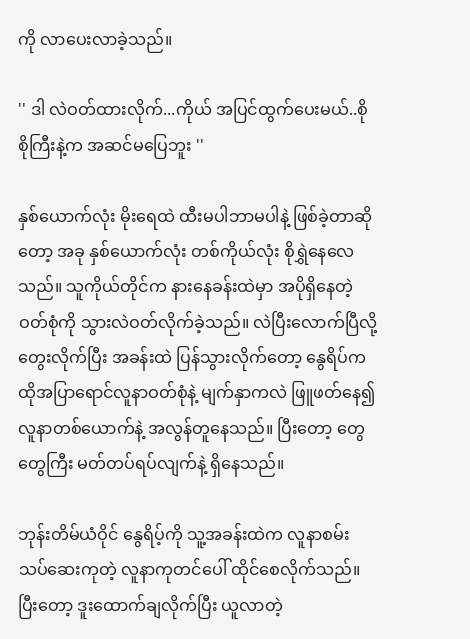ကို လာပေးလာခဲ့သည်။

'' ဒါ လဲဝတ်ထားလိုက်...ကိုယ် အပြင်ထွက်ပေးမယ်..စိုစိုကြီးနဲ့က အဆင်မပြေဘူး ''

နှစ်ယောက်လုံး မိုးရေထဲ ထီးမပါဘာမပါနဲ့ ဖြစ်ခဲ့တာဆိုတော့ အခု နှစ်ယောက်လုံး တစ်ကိုယ်လုံး စိုရွှဲနေလေသည်။ သူကိုယ်တိုင်က နားနေခန်းထဲမှာ အပိုရှိနေတဲ့ ဝတ်စုံကို သွားလဲဝတ်လိုက်ခဲ့သည်။ လဲပြီးလောက်ပြီလို့ တွေးလိုက်ပြီး အခန်းထဲ ပြန်သွားလိုက်တော့ နွေရိပ်က ထိုအပြာရောင်လူနာဝတ်စုံနဲ့ မျက်နှာကလဲ ဖြူဖတ်နေ၍ လူနာတစ်ယောက်နဲ့ အလွန်တူနေသည်။ ပြီးတော့ တွေတွေကြီး မတ်တပ်ရပ်လျက်နဲ့ ရှိနေသည်။

ဘုန်းတိမ်ယံဝိုင် နွေရိပ့်ကို သူ့အခန်းထဲက လူနာစမ်းသပ်ဆေးကုတဲ့ လူနာကုတင်ပေါ် ထိုင်စေလိုက်သည်။ ပြီးတော့ ဒူးထောက်ချလိုက်ပြီး ယူလာတဲ့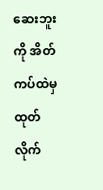ဆေးဘူးကို အိတ်ကပ်ထဲမှ ထုတ်လိုက်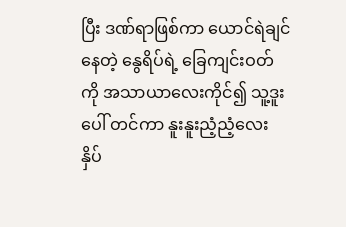ပြီး ဒဏ်ရာဖြစ်ကာ ယောင်ရဲချင်နေတဲ့ နွေရိပ်ရဲ့ ခြေကျင်းဝတ်ကို အသာယာလေးကိုင်၍ သူ့ဒူးပေါ် တင်ကာ နူးနူးညံ့ညံ့လေး နှိပ်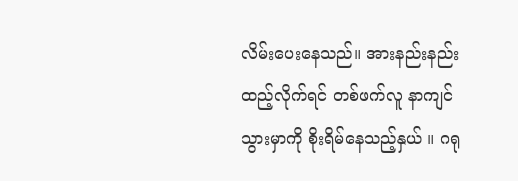လိမ်းပေးနေသည်။ အားနည်းနည်းထည့်လိုက်ရင် တစ်ဖက်လူ နာကျင်သွားမှာကို စိုးရိမ်နေသည့်နှယ် ။ ဂရု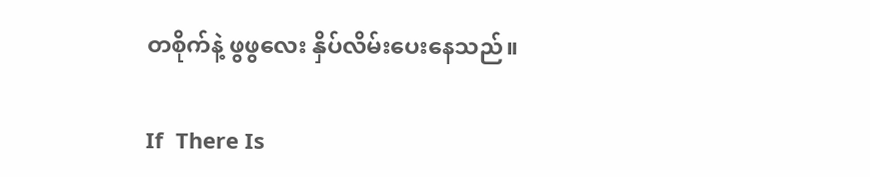တစိုက်နဲ့ ဖွဖွလေး နှိပ်လိမ်းပေးနေသည်။

If  There Is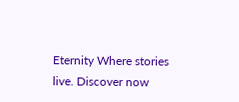Eternity Where stories live. Discover now